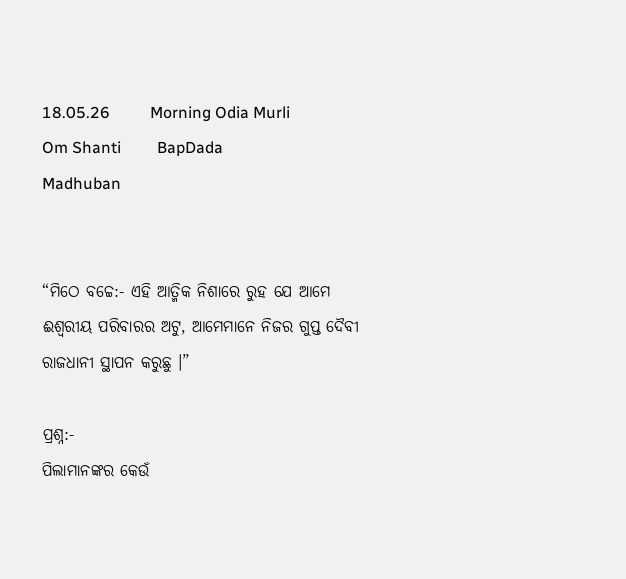18.05.26          Morning Odia Murli         Om Shanti         BapDada       Madhuban


“ମିଠେ ବଚ୍ଚେ:- ଏହି ଆତ୍ମିକ ନିଶାରେ ରୁହ ଯେ ଆମେ ଈଶ୍ୱରୀୟ ପରିବାରର ଅଟୁ, ଆମେମାନେ ନିଜର ଗୁପ୍ତ ଦୈବୀ ରାଜଧାନୀ ସ୍ଥାପନ କରୁଛୁ ।”

ପ୍ରଶ୍ନ:-
ପିଲାମାନଙ୍କର କେଉଁ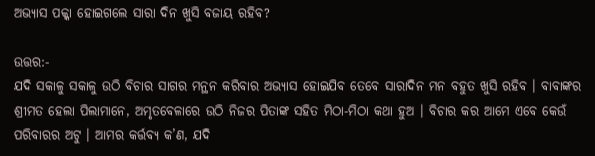ଅଭ୍ୟାସ ପକ୍କା ହୋଇଗଲେ ସାରା ଦିନ ଖୁସି ବଜାୟ ରହିବ?

ଉତ୍ତର:-
ଯଦି ସକାଳୁ ସକାଳୁ ଉଠି ବିଚାର ସାଗର ମନ୍ଥନ କରିବାର ଅଭ୍ୟାସ ହୋଇଯିବ ତେବେ ସାରାଦିନ ମନ ବହୁତ ଖୁସି ରହିବ । ବାବାଙ୍କର ଶ୍ରୀମତ ହେଲା ପିଲାମାନେ, ଅମୃତବେଳାରେ ଉଠି ନିଜର ପିତାଙ୍କ ସହିତ ମିଠା-ମିଠା କଥା ହୁଅ । ବିଚାର କର ଆମେ ଏବେ କେଉଁ ପରିବାରର ଅଟୁ । ଆମର କର୍ତ୍ତବ୍ୟ କ’ଣ, ଯଦି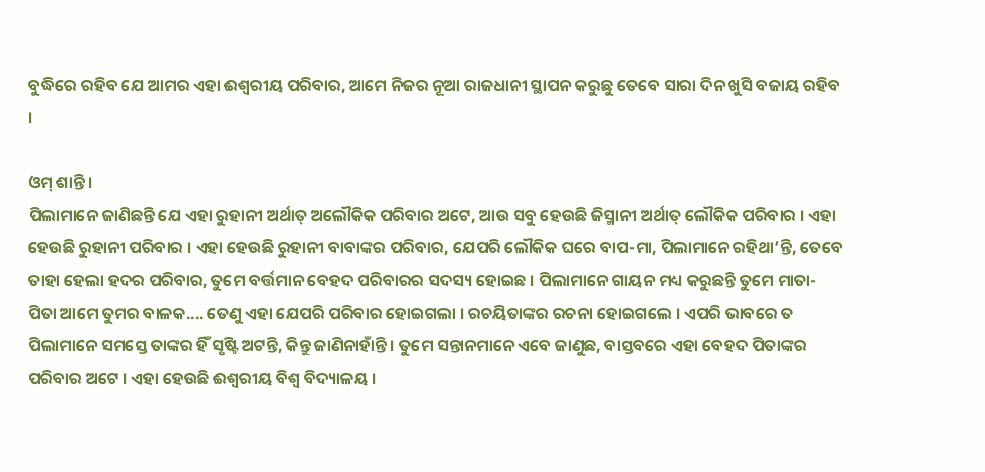ବୁଦ୍ଧିରେ ରହିବ ଯେ ଆମର ଏହା ଈଶ୍ୱରୀୟ ପରିବାର, ଆମେ ନିଜର ନୂଆ ରାଜଧାନୀ ସ୍ଥାପନ କରୁଛୁ ତେବେ ସାରା ଦିନ ଖୁସି ବଜାୟ ରହିବ ।

ଓମ୍ ଶାନ୍ତି ।
ପିଲାମାନେ ଜାଣିଛନ୍ତି ଯେ ଏହା ରୁହାନୀ ଅର୍ଥାତ୍ ଅଲୌକିକ ପରିବାର ଅଟେ, ଆଉ ସବୁ ହେଉଛି ଜିସ୍ମାନୀ ଅର୍ଥାତ୍ ଲୌକିକ ପରିବାର । ଏହା ହେଉଛି ରୁହାନୀ ପରିବାର । ଏହା ହେଉଛି ରୁହାନୀ ବାବାଙ୍କର ପରିବାର, ଯେପରି ଲୌକିକ ଘରେ ବାପ-ମା, ପିଲାମାନେ ରହିଥା’ନ୍ତି, ତେବେ ତାହା ହେଲା ହଦର ପରିବାର, ତୁମେ ବର୍ତ୍ତମାନ ବେହଦ ପରିବାରର ସଦସ୍ୟ ହୋଇଛ । ପିଲାମାନେ ଗାୟନ ମଧ୍ୟ କରୁଛନ୍ତି ତୁମେ ମାତା-ପିତା ଆମେ ତୁମର ବାଳକ.... ତେଣୁ ଏହା ଯେପରି ପରିବାର ହୋଇଗଲା । ରଚୟିତାଙ୍କର ରଚନା ହୋଇଗଲେ । ଏପରି ଭାବରେ ତ ପିଲାମାନେ ସମସ୍ତେ ତାଙ୍କର ହିଁ ସୃଷ୍ଟି ଅଟନ୍ତି, କିନ୍ତୁ ଜାଣିନାହାଁନ୍ତି । ତୁମେ ସନ୍ତାନମାନେ ଏବେ ଜାଣୁଛ, ବାସ୍ତବରେ ଏହା ବେହଦ ପିତାଙ୍କର ପରିବାର ଅଟେ । ଏହା ହେଉଛି ଈଶ୍ୱରୀୟ ବିଶ୍ୱ ବିଦ୍ୟାଳୟ ।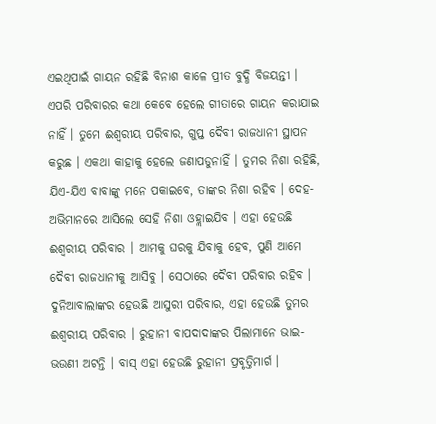ଏଇଥିପାଇଁ ଗାୟନ ରହିଛି ବିନାଶ କାଳେ ପ୍ରୀତ ବୁଦ୍ଧି ବିଜୟନ୍ତୀ । ଏପରି ପରିବାରର କଥା କେବେ ହେଲେ ଗୀତାରେ ଗାୟନ କରାଯାଇ ନାହିଁ । ତୁମେ ଈଶ୍ୱରୀୟ ପରିବାର, ଗୁପ୍ତ ଦୈବୀ ରାଜଧାନୀ ସ୍ଥାପନ କରୁଛ । ଏକଥା କାହାକୁ ହେଲେ ଜଣାପଡୁନାହିଁ । ତୁମର ନିଶା ରହିଛି, ଯିଏ-ଯିଏ ବାବାଙ୍କୁ ମନେ ପକାଇବେ, ତାଙ୍କର ନିଶା ରହିବ । ଦେହ-ଅଭିମାନରେ ଆସିଲେ ସେହି ନିଶା ଓହ୍ଲାଇଯିବ । ଏହା ହେଉଛି ଈଶ୍ୱରୀୟ ପରିବାର । ଆମକୁ ଘରକୁ ଯିବାକୁ ହେବ, ପୁଣି ଆମେ ଦୈବୀ ରାଜଧାନୀକୁ ଆସିବୁ । ସେଠାରେ ଦୈବୀ ପରିବାର ରହିବ । ଦୁନିଆବାଲାଙ୍କର ହେଉଛି ଆସୁରୀ ପରିବାର, ଏହା ହେଉଛି ତୁମର ଈଶ୍ୱରୀୟ ପରିବାର । ରୁହାନୀ ବାପଦାଦାଙ୍କର ପିଲାମାନେ ଭାଇ-ଭଉଣୀ ଅଟନ୍ତି । ବାସ୍ ଏହା ହେଉଛି ରୁହାନୀ ପ୍ରବୃତ୍ତିମାର୍ଗ ।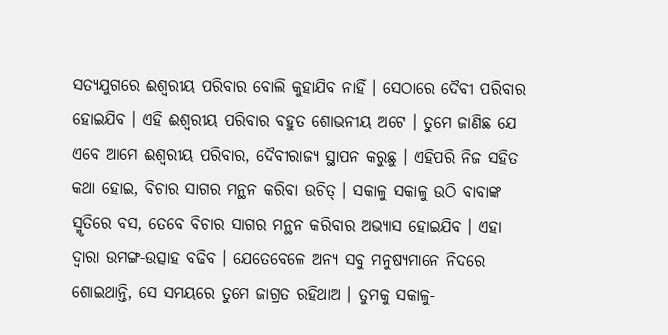ସତ୍ୟଯୁଗରେ ଈଶ୍ୱରୀୟ ପରିବାର ବୋଲି କୁହାଯିବ ନାହିଁ । ସେଠାରେ ଦୈବୀ ପରିବାର ହୋଇଯିବ । ଏହି ଈଶ୍ୱରୀୟ ପରିବାର ବହୁତ ଶୋଭନୀୟ ଅଟେ । ତୁମେ ଜାଣିଛ ଯେ ଏବେ ଆମେ ଈଶ୍ୱରୀୟ ପରିବାର, ଦୈବୀରାଜ୍ୟ ସ୍ଥାପନ କରୁଛୁ । ଏହିପରି ନିଜ ସହିତ କଥା ହୋଇ, ବିଚାର ସାଗର ମନ୍ଥନ କରିବା ଉଚିତ୍ । ସକାଳୁ ସକାଳୁ ଉଠି ବାବାଙ୍କ ସ୍ମୃତିରେ ବସ, ତେବେ ବିଚାର ସାଗର ମନ୍ଥନ କରିବାର ଅଭ୍ୟାସ ହୋଇଯିବ । ଏହା ଦ୍ୱାରା ଉମଙ୍ଗ-ଉତ୍ସାହ ବଢିବ । ଯେତେବେଳେ ଅନ୍ୟ ସବୁ ମନୁଷ୍ୟମାନେ ନିଦରେ ଶୋଇଥାନ୍ତି, ସେ ସମୟରେ ତୁମେ ଜାଗ୍ରତ ରହିଥାଅ । ତୁମକୁ ସକାଳୁ-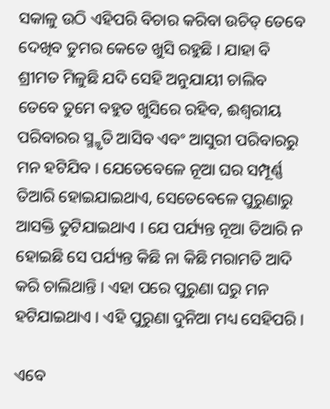ସକାଳୁ ଉଠି ଏହିପରି ବିଚାର କରିବା ଉଚିତ୍ ତେବେ ଦେଖିବ ତୁମର କେତେ ଖୁସି ରହୁଛି । ଯାହା ବି ଶ୍ରୀମତ ମିଳୁଛି ଯଦି ସେହି ଅନୁଯାୟୀ ଚାଲିବ ତେବେ ତୁମେ ବହୁତ ଖୁସିରେ ରହିବ, ଈଶ୍ୱରୀୟ ପରିବାରର ସ୍ମ୍ମୃତି ଆସିବ ଏବଂ ଆସୁରୀ ପରିବାରରୁ ମନ ହଟିଯିବ । ଯେତେବେଳେ ନୂଆ ଘର ସମ୍ପୂର୍ଣ୍ଣ ତିଆରି ହୋଇଯାଇଥାଏ, ସେତେବେଳେ ପୁରୁଣାରୁ ଆସକ୍ତି ତୁଟିଯାଇଥାଏ । ଯେ ପର୍ଯ୍ୟନ୍ତ ନୂଆ ତିଆରି ନ ହୋଇଛି ସେ ପର୍ଯ୍ୟନ୍ତ କିଛି ନା କିଛି ମରାମତି ଆଦି କରି ଚାଲିଥାନ୍ତି । ଏହା ପରେ ପୁରୁଣା ଘରୁ ମନ ହଟିଯାଇଥାଏ । ଏହି ପୁରୁଣା ଦୁନିଆ ମଧ୍ୟ ସେହିପରି ।

ଏବେ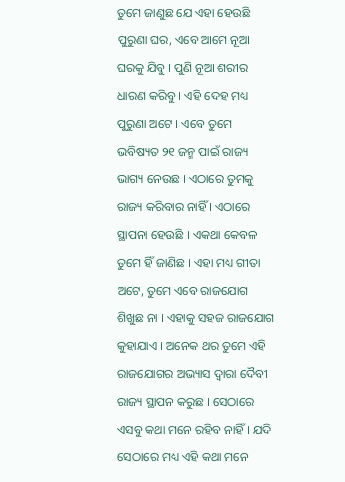ତୁମେ ଜାଣୁଛ ଯେ ଏହା ହେଉଛି ପୁରୁଣା ଘର, ଏବେ ଆମେ ନୂଆ ଘରକୁ ଯିବୁ । ପୁଣି ନୂଆ ଶରୀର ଧାରଣ କରିବୁ । ଏହି ଦେହ ମଧ୍ୟ ପୁରୁଣା ଅଟେ । ଏବେ ତୁମେ ଭବିଷ୍ୟତ ୨୧ ଜନ୍ମ ପାଇଁ ରାଜ୍ୟ ଭାଗ୍ୟ ନେଉଛ । ଏଠାରେ ତୁମକୁ ରାଜ୍ୟ କରିବାର ନାହିଁ । ଏଠାରେ ସ୍ଥାପନା ହେଉଛି । ଏକଥା କେବଳ ତୁମେ ହିଁ ଜାଣିଛ । ଏହା ମଧ୍ୟ ଗୀତା ଅଟେ, ତୁମେ ଏବେ ରାଜଯୋଗ ଶିଖୁଛ ନା । ଏହାକୁ ସହଜ ରାଜଯୋଗ କୁହାଯାଏ । ଅନେକ ଥର ତୁମେ ଏହି ରାଜଯୋଗର ଅଭ୍ୟାସ ଦ୍ୱାରା ଦୈବୀ ରାଜ୍ୟ ସ୍ଥାପନ କରୁଛ । ସେଠାରେ ଏସବୁ କଥା ମନେ ରହିବ ନାହିଁ । ଯଦି ସେଠାରେ ମଧ୍ୟ ଏହି କଥା ମନେ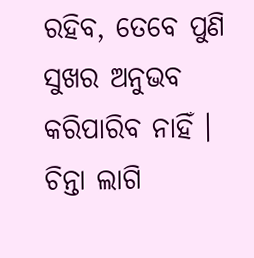ରହିବ, ତେବେ ପୁଣି ସୁଖର ଅନୁଭବ କରିପାରିବ ନାହିଁ । ଚିନ୍ତା ଲାଗି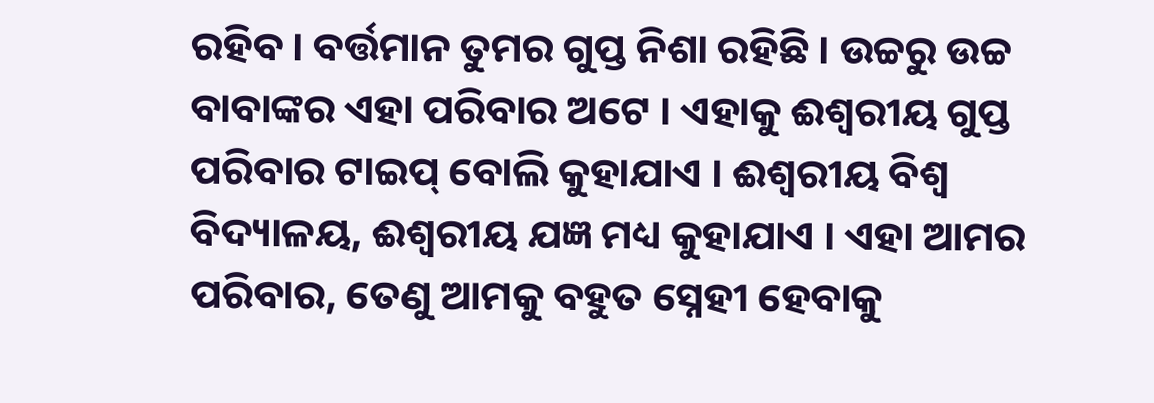ରହିବ । ବର୍ତ୍ତମାନ ତୁମର ଗୁପ୍ତ ନିଶା ରହିଛି । ଉଚ୍ଚରୁ ଉଚ୍ଚ ବାବାଙ୍କର ଏହା ପରିବାର ଅଟେ । ଏହାକୁ ଈଶ୍ୱରୀୟ ଗୁପ୍ତ ପରିବାର ଟାଇପ୍ ବୋଲି କୁହାଯାଏ । ଈଶ୍ୱରୀୟ ବିଶ୍ୱ ବିଦ୍ୟାଳୟ, ଈଶ୍ୱରୀୟ ଯଜ୍ଞ ମଧ୍ୟ କୁହାଯାଏ । ଏହା ଆମର ପରିବାର, ତେଣୁ ଆମକୁ ବହୁତ ସ୍ନେହୀ ହେବାକୁ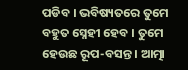ପଡିବ । ଭବିଷ୍ୟତରେ ତୁମେ ବହୁତ ସ୍ନେହୀ ହେବ । ତୁମେ ହେଉଛ ରୂପ-ବସନ୍ତ । ଆତ୍ମା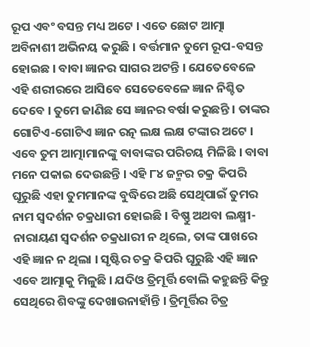ରୂପ ଏବଂ ବସନ୍ତ ମଧ୍ୟ ଅଟେ । ଏତେ ଛୋଟ ଆତ୍ମା ଅବିନାଶୀ ଅଭିନୟ କରୁଛି । ବର୍ତ୍ତମାନ ତୁମେ ରୂପ-ବସନ୍ତ ହୋଇଛ । ବାବା ଜ୍ଞାନର ସାଗର ଅଟନ୍ତି । ଯେତେବେଳେ ଏହି ଶରୀରରେ ଆସିବେ ସେତେବେଳେ ଜ୍ଞାନ ନିଶ୍ଚିତ ଦେବେ । ତୁମେ ଜାଣିଛ ସେ ଜ୍ଞାନର ବର୍ଷା କରୁଛନ୍ତି । ତାଙ୍କର ଗୋଟିଏ-ଗୋଟିଏ ଜ୍ଞାନ ରତ୍ନ ଲକ୍ଷ ଲକ୍ଷ ଟଙ୍କାର ଅଟେ । ଏବେ ତୁମ ଆତ୍ମାମାନଙ୍କୁ ବାବାଙ୍କର ପରିଚୟ ମିଳିଛି । ବାବା ମନେ ପକାଇ ଦେଉଛନ୍ତି । ଏହି ୮୪ ଜନ୍ମର ଚକ୍ର କିପରି ଘୂରୁଛି ଏହା ତୁମମାନଙ୍କ ବୁଦ୍ଧିରେ ଅଛି ସେଥିପାଇଁ ତୁମର ନାମ ସ୍ୱଦର୍ଶନ ଚକ୍ରଧାରୀ ହୋଇଛି । ବିଷ୍ଣୁ ଅଥବା ଲକ୍ଷ୍ମୀ-ନାରାୟଣ ସ୍ୱଦର୍ଶନ ଚକ୍ରଧାରୀ ନ ଥିଲେ, ତାଙ୍କ ପାଖରେ ଏହି ଜ୍ଞାନ ନ ଥିଲା । ସୃଷ୍ଟିର ଚକ୍ର କିପରି ଘୂରୁଛି ଏହି ଜ୍ଞାନ ଏବେ ଆତ୍ମାକୁ ମିଳୁଛି । ଯଦିଓ ତ୍ରିମୂର୍ତ୍ତି ବୋଲି କହୁଛନ୍ତି କିନ୍ତୁ ସେଥିରେ ଶିବଙ୍କୁ ଦେଖାଉନାହାଁନ୍ତି । ତ୍ରିମୂର୍ତ୍ତିର ଚିତ୍ର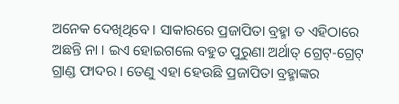ଅନେକ ଦେଖିଥିବେ । ସାକାରରେ ପ୍ରଜାପିତା ବ୍ରହ୍ମା ତ ଏହିଠାରେ ଅଛନ୍ତି ନା । ଇଏ ହୋଇଗଲେ ବହୁତ ପୁରୁଣା ଅର୍ଥାତ୍ ଗ୍ରେଟ୍‌-ଗ୍ରେଟ୍ ଗ୍ରାଣ୍ଡ ଫାଦର । ତେଣୁ ଏହା ହେଉଛି ପ୍ରଜାପିତା ବ୍ରହ୍ମାଙ୍କର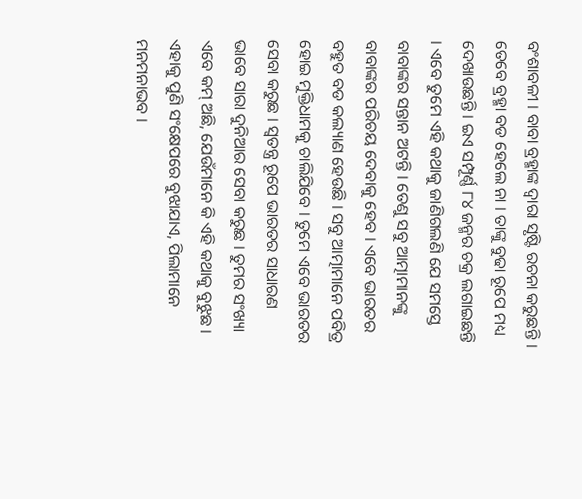ବଂଶାବଳୀ । ବାବା ବ୍ରହ୍ମାଙ୍କ ଦ୍ୱାରା ସୃଷ୍ଟି ରଚନା କରୁଛନ୍ତି । ତେବେ ବ୍ରହ୍ମା ବଡ ହେଲେ ନା । ତାଙ୍କୁ ବୁଢା ରୂପେ ମଧ୍ୟ ଦେଖାଉଛନ୍ତି । ଇଏ ସମ୍ପୂର୍ଣ୍ଣ ୮୪ ଜନ୍ମର ଚକ୍ର ଲଗାଇଛନ୍ତି । ଏବେ ତୁମେ ଏହି କଥାକୁ ଜାଣିଗଲଣି ଯେ ସମସ୍ତେ ବାବାଙ୍କର ସନ୍ତାନ ଅଟନ୍ତି । ତେଣୁ ସବୁ ଆତ୍ମାମାନଙ୍କୁ ବାବାଙ୍କର ପରିଚୟ ଦେବାକୁ ହେବ । ଏବେ ଭାରତର ବହୁତ ବଡ କଲ୍ୟାଣ ହେଉଛି । ସବୁ ଆତ୍ମାମାନେ ପବିତ୍ର ହୋଇ ମୁକ୍ତିଧାମକୁ ଚାଲିଯିବେ । ତୁମେ ଏବେ ଭାରତର ସେବା କରୁଛ । ସ୍ୱତନ୍ତ୍ର ରୂପେ ଭାରତର ସାଧାରଣ ଭାବେ ସାରା ଦୁନିଆର ସେବା କରୁଛ । ତୁମର ସଂଖ୍ୟା ଏବେ କମ୍ ଅଛି, ଯେଉଁମାନେ କି ଏହି କଥାକୁ ବୁଝୁଛ । ଏହାକୁ ପୁଣି ସଂକ୍ଷେପରେ ବୁଝାଯାଏ, ପିଲାମାନେ ମନମନାଭବ ।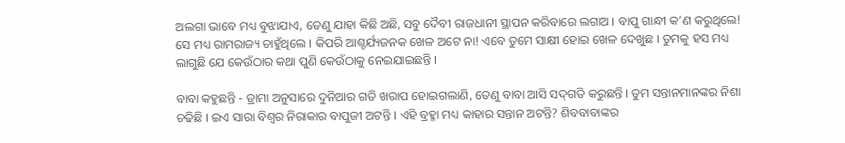ଅଲଗା ଭାବେ ମଧ୍ୟ ବୁଝାଯାଏ, ତେଣୁ ଯାହା କିଛି ଅଛି, ସବୁ ଦୈବୀ ରାଜଧାନୀ ସ୍ଥାପନ କରିବାରେ ଲଗାଅ । ବାପୁ ଗାନ୍ଧୀ କ’ଣ କରୁଥିଲେ! ସେ ମଧ୍ୟ ରାମରାଜ୍ୟ ଚାହୁଁଥିଲେ । କିପରି ଆଶ୍ଚର୍ଯ୍ୟଜନକ ଖେଳ ଅଟେ ନା! ଏବେ ତୁମେ ସାକ୍ଷୀ ହୋଇ ଖେଳ ଦେଖୁଛ । ତୁମକୁ ହସ ମଧ୍ୟ ଲାଗୁଛି ଯେ କେଉଁଠାର କଥା ପୁଣି କେଉଁଠାକୁ ନେଇଯାଇଛନ୍ତି ।

ବାବା କହୁଛନ୍ତି - ଡ୍ରାମା ଅନୁସାରେ ଦୁନିଆର ଗତି ଖରାପ ହୋଇଗଲାଣି, ତେଣୁ ବାବା ଆସି ସଦ୍‌ଗତି କରୁଛନ୍ତି । ତୁମ ସନ୍ତାନମାନଙ୍କର ନିଶା ଚଢିଛି । ଇଏ ସାରା ବିଶ୍ୱର ନିରାକାର ବାପୁଜୀ ଅଟନ୍ତି । ଏହି ବ୍ରହ୍ମା ମଧ୍ୟ କାହାର ସନ୍ତାନ ଅଟନ୍ତି? ଶିବବାବାଙ୍କର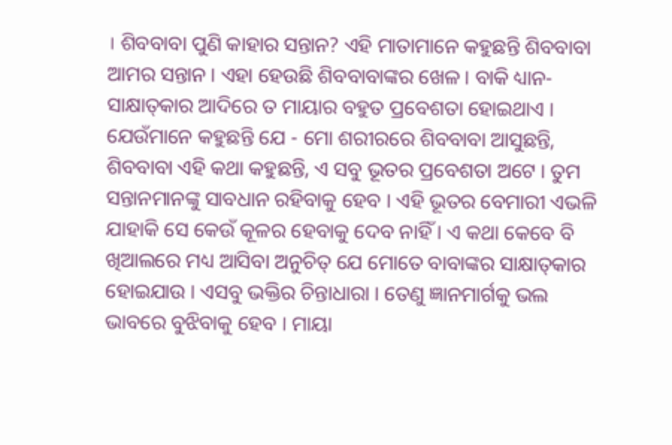। ଶିବବାବା ପୁଣି କାହାର ସନ୍ତାନ? ଏହି ମାତାମାନେ କହୁଛନ୍ତି ଶିବବାବା ଆମର ସନ୍ତାନ । ଏହା ହେଉଛି ଶିବବାବାଙ୍କର ଖେଳ । ବାକି ଧ୍ୟାନ-ସାକ୍ଷାତ୍‌କାର ଆଦିରେ ତ ମାୟାର ବହୁତ ପ୍ରବେଶତା ହୋଇଥାଏ । ଯେଉଁମାନେ କହୁଛନ୍ତି ଯେ - ମୋ ଶରୀରରେ ଶିବବାବା ଆସୁଛନ୍ତି, ଶିବବାବା ଏହି କଥା କହୁଛନ୍ତି, ଏ ସବୁ ଭୂତର ପ୍ରବେଶତା ଅଟେ । ତୁମ ସନ୍ତାନମାନଙ୍କୁ ସାବଧାନ ରହିବାକୁ ହେବ । ଏହି ଭୂତର ବେମାରୀ ଏଭଳି ଯାହାକି ସେ କେଉଁ କୂଳର ହେବାକୁ ଦେବ ନାହିଁ । ଏ କଥା କେବେ ବି ଖିଆଲରେ ମଧ୍ୟ ଆସିବା ଅନୁଚିତ୍ ଯେ ମୋତେ ବାବାଙ୍କର ସାକ୍ଷାତ୍‌କାର ହୋଇଯାଉ । ଏସବୁ ଭକ୍ତିର ଚିନ୍ତାଧାରା । ତେଣୁ ଜ୍ଞାନମାର୍ଗକୁ ଭଲ ଭାବରେ ବୁଝିବାକୁ ହେବ । ମାୟା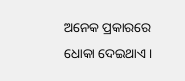ଅନେକ ପ୍ରକାରରେ ଧୋକା ଦେଇଥାଏ ।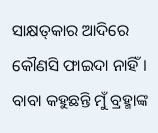ସାକ୍ଷତ୍‌କାର ଆଦିରେ କୌଣସି ଫାଇଦା ନାହିଁ । ବାବା କହୁଛନ୍ତି ମୁଁ ବ୍ରହ୍ମାଙ୍କ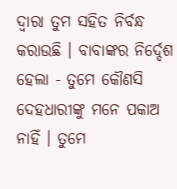ଦ୍ୱାରା ତୁମ ସହିତ ନିର୍ବନ୍ଧ କରାଉଛି । ବାବାଙ୍କର ନିର୍ଦ୍ଦେଶ ହେଲା - ତୁମେ କୌଣସି ଦେହଧାରୀଙ୍କୁ ମନେ ପକାଅ ନାହିଁ । ତୁମେ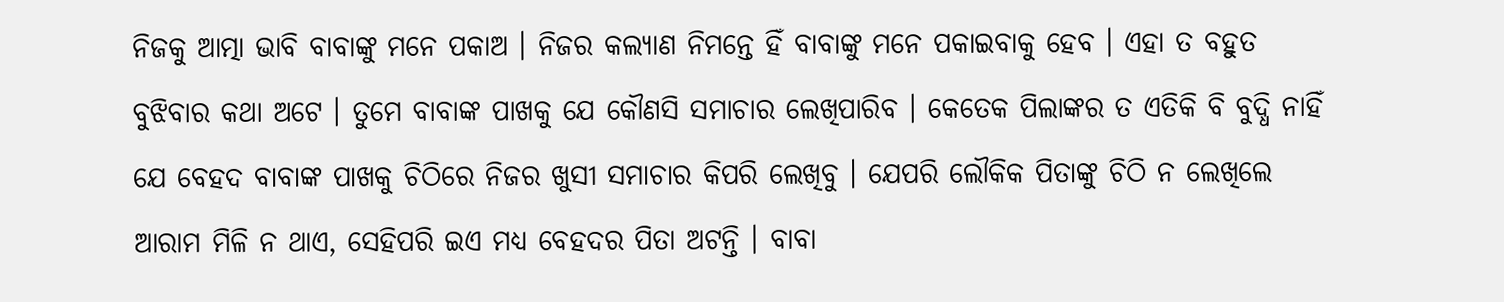ନିଜକୁ ଆତ୍ମା ଭାବି ବାବାଙ୍କୁ ମନେ ପକାଅ । ନିଜର କଲ୍ୟାଣ ନିମନ୍ତେ ହିଁ ବାବାଙ୍କୁ ମନେ ପକାଇବାକୁ ହେବ । ଏହା ତ ବହୁତ ବୁଝିବାର କଥା ଅଟେ । ତୁମେ ବାବାଙ୍କ ପାଖକୁ ଯେ କୌଣସି ସମାଚାର ଲେଖିପାରିବ । କେତେକ ପିଲାଙ୍କର ତ ଏତିକି ବି ବୁଦ୍ଧି ନାହିଁ ଯେ ବେହଦ ବାବାଙ୍କ ପାଖକୁ ଚିଠିରେ ନିଜର ଖୁସୀ ସମାଚାର କିପରି ଲେଖିବୁ । ଯେପରି ଲୌକିକ ପିତାଙ୍କୁ ଚିଠି ନ ଲେଖିଲେ ଆରାମ ମିଳି ନ ଥାଏ, ସେହିପରି ଇଏ ମଧ୍ୟ ବେହଦର ପିତା ଅଟନ୍ତି । ବାବା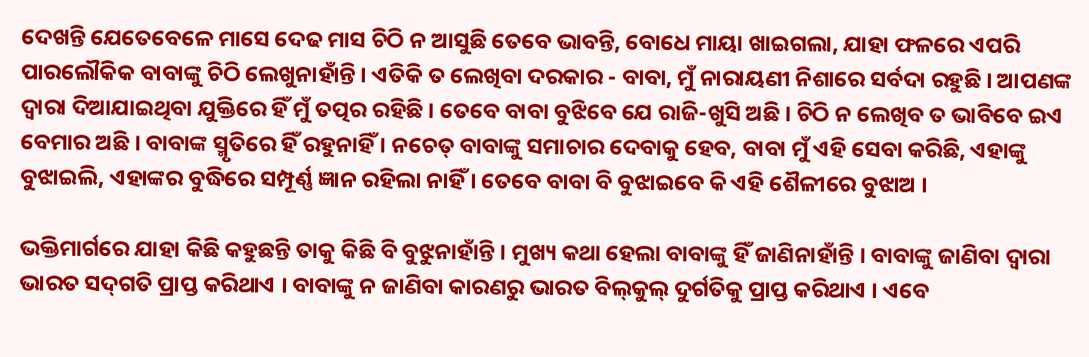ଦେଖନ୍ତି ଯେତେବେଳେ ମାସେ ଦେଢ ମାସ ଚିଠି ନ ଆସୁଛି ତେବେ ଭାବନ୍ତି, ବୋଧେ ମାୟା ଖାଇଗଲା, ଯାହା ଫଳରେ ଏପରି ପାରଲୌକିକ ବାବାଙ୍କୁ ଚିଠି ଲେଖୁନାହାଁନ୍ତି । ଏତିକି ତ ଲେଖିବା ଦରକାର - ବାବା, ମୁଁ ନାରାୟଣୀ ନିଶାରେ ସର୍ବଦା ରହୁଛି । ଆପଣଙ୍କ ଦ୍ୱାରା ଦିଆଯାଇଥିବା ଯୁକ୍ତିରେ ହିଁ ମୁଁ ତତ୍ପର ରହିଛି । ତେବେ ବାବା ବୁଝିବେ ଯେ ରାଜି-ଖୁସି ଅଛି । ଚିଠି ନ ଲେଖିବ ତ ଭାବିବେ ଇଏ ବେମାର ଅଛି । ବାବାଙ୍କ ସ୍ମୃତିରେ ହିଁ ରହୁନାହିଁ । ନଚେତ୍ ବାବାଙ୍କୁ ସମାଚାର ଦେବାକୁ ହେବ, ବାବା ମୁଁ ଏହି ସେବା କରିଛି, ଏହାଙ୍କୁ ବୁଝାଇଲି, ଏହାଙ୍କର ବୁଦ୍ଧିରେ ସମ୍ପୂର୍ଣ୍ଣ ଜ୍ଞାନ ରହିଲା ନାହିଁ । ତେବେ ବାବା ବି ବୁଝାଇବେ କି ଏହି ଶୈଳୀରେ ବୁଝାଅ ।

ଭକ୍ତିମାର୍ଗରେ ଯାହା କିଛି କହୁଛନ୍ତି ତାକୁ କିଛି ବି ବୁଝୁନାହାଁନ୍ତି । ମୁଖ୍ୟ କଥା ହେଲା ବାବାଙ୍କୁ ହିଁ ଜାଣିନାହାଁନ୍ତି । ବାବାଙ୍କୁ ଜାଣିବା ଦ୍ୱାରା ଭାରତ ସଦ୍‌ଗତି ପ୍ରାପ୍ତ କରିଥାଏ । ବାବାଙ୍କୁ ନ ଜାଣିବା କାରଣରୁ ଭାରତ ବିଲ୍‌କୁଲ୍ ଦୁର୍ଗତିକୁ ପ୍ରାପ୍ତ କରିଥାଏ । ଏବେ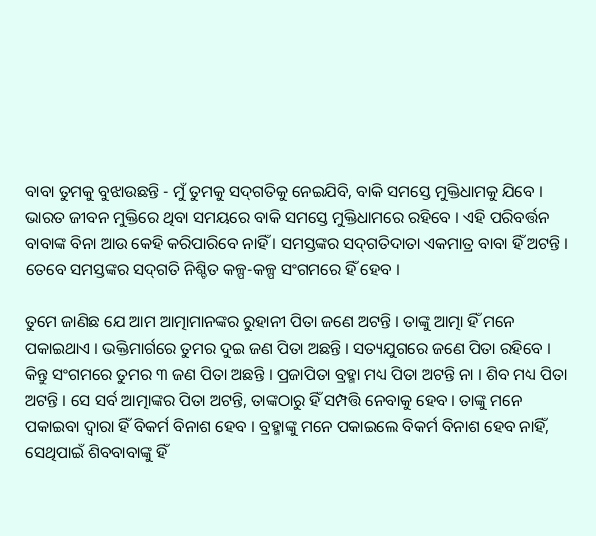ବାବା ତୁମକୁ ବୁଝାଉଛନ୍ତି - ମୁଁ ତୁମକୁ ସଦ୍‌ଗତିକୁ ନେଇଯିବି, ବାକି ସମସ୍ତେ ମୁକ୍ତିଧାମକୁ ଯିବେ । ଭାରତ ଜୀବନ ମୁକ୍ତିରେ ଥିବା ସମୟରେ ବାକି ସମସ୍ତେ ମୁକ୍ତିଧାମରେ ରହିବେ । ଏହି ପରିବର୍ତ୍ତନ ବାବାଙ୍କ ବିନା ଆଉ କେହି କରିପାରିବେ ନାହିଁ । ସମସ୍ତଙ୍କର ସଦ୍‌ଗତିଦାତା ଏକମାତ୍ର ବାବା ହିଁ ଅଟନ୍ତି । ତେବେ ସମସ୍ତଙ୍କର ସଦ୍‌ଗତି ନିଶ୍ଚିତ କଳ୍ପ-କଳ୍ପ ସଂଗମରେ ହିଁ ହେବ ।

ତୁମେ ଜାଣିଛ ଯେ ଆମ ଆତ୍ମାମାନଙ୍କର ରୁହାନୀ ପିତା ଜଣେ ଅଟନ୍ତି । ତାଙ୍କୁ ଆତ୍ମା ହିଁ ମନେ ପକାଇଥାଏ । ଭକ୍ତିମାର୍ଗରେ ତୁମର ଦୁଇ ଜଣ ପିତା ଅଛନ୍ତି । ସତ୍ୟଯୁଗରେ ଜଣେ ପିତା ରହିବେ । କିନ୍ତୁ ସଂଗମରେ ତୁମର ୩ ଜଣ ପିତା ଅଛନ୍ତି । ପ୍ରଜାପିତା ବ୍ରହ୍ମା ମଧ୍ୟ ପିତା ଅଟନ୍ତି ନା । ଶିବ ମଧ୍ୟ ପିତା ଅଟନ୍ତି । ସେ ସର୍ବ ଆତ୍ମାଙ୍କର ପିତା ଅଟନ୍ତି, ତାଙ୍କଠାରୁ ହିଁ ସମ୍ପତ୍ତି ନେବାକୁ ହେବ । ତାଙ୍କୁ ମନେ ପକାଇବା ଦ୍ୱାରା ହିଁ ବିକର୍ମ ବିନାଶ ହେବ । ବ୍ରହ୍ମାଙ୍କୁ ମନେ ପକାଇଲେ ବିକର୍ମ ବିନାଶ ହେବ ନାହିଁ, ସେଥିପାଇଁ ଶିବବାବାଙ୍କୁ ହିଁ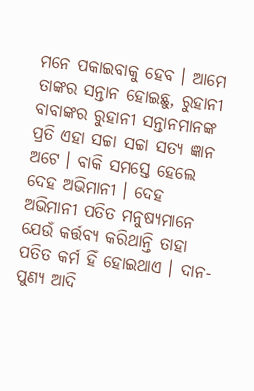ମନେ ପକାଇବାକୁ ହେବ । ଆମେ ତାଙ୍କର ସନ୍ତାନ ହୋଇଛୁ, ରୁହାନୀ ବାବାଙ୍କର ରୁହାନୀ ସନ୍ତାନମାନଙ୍କ ପ୍ରତି ଏହା ସଚ୍ଚା ସଚ୍ଚା ସତ୍ୟ ଜ୍ଞାନ ଅଟେ । ବାକି ସମସ୍ତେ ହେଲେ ଦେହ ଅଭିମାନୀ । ଦେହ ଅଭିମାନୀ ପତିତ ମନୁଷ୍ୟମାନେ ଯେଉଁ କର୍ତ୍ତବ୍ୟ କରିଥାନ୍ତି ତାହା ପତିତ କର୍ମ ହିଁ ହୋଇଥାଏ । ଦାନ-ପୁଣ୍ୟ ଆଦି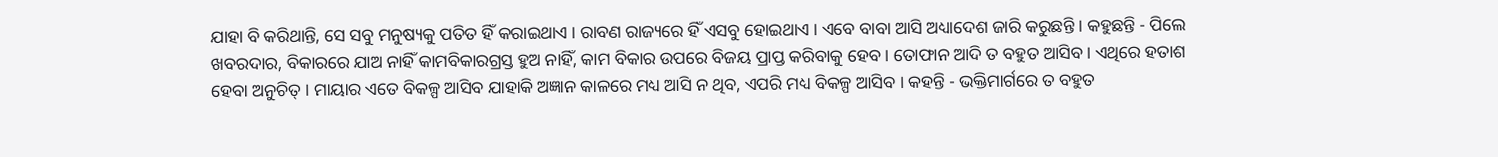ଯାହା ବି କରିଥାନ୍ତି, ସେ ସବୁ ମନୁଷ୍ୟକୁ ପତିତ ହିଁ କରାଇଥାଏ । ରାବଣ ରାଜ୍ୟରେ ହିଁ ଏସବୁ ହୋଇଥାଏ । ଏବେ ବାବା ଆସି ଅଧ୍ୟାଦେଶ ଜାରି କରୁଛନ୍ତି । କହୁଛନ୍ତି - ପିଲେ ଖବରଦାର, ବିକାରରେ ଯାଅ ନାହିଁ କାମବିକାରଗ୍ରସ୍ତ ହୁଅ ନାହିଁ, କାମ ବିକାର ଉପରେ ବିଜୟ ପ୍ରାପ୍ତ କରିବାକୁ ହେବ । ତୋଫାନ ଆଦି ତ ବହୁତ ଆସିବ । ଏଥିରେ ହତାଶ ହେବା ଅନୁଚିତ୍ । ମାୟାର ଏତେ ବିକଳ୍ପ ଆସିବ ଯାହାକି ଅଜ୍ଞାନ କାଳରେ ମଧ୍ୟ ଆସି ନ ଥିବ, ଏପରି ମଧ୍ୟ ବିକଳ୍ପ ଆସିବ । କହନ୍ତି - ଭକ୍ତିମାର୍ଗରେ ତ ବହୁତ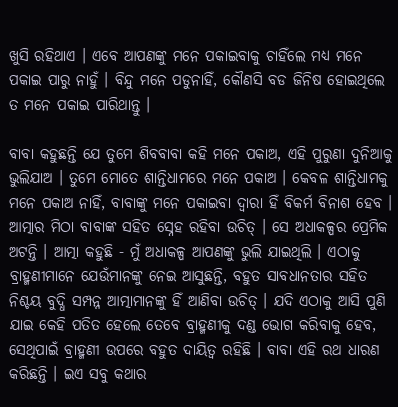ଖୁସି ରହିଥାଏ । ଏବେ ଆପଣଙ୍କୁ ମନେ ପକାଇବାକୁ ଚାହିଁଲେ ମଧ୍ୟ ମନେ ପକାଇ ପାରୁ ନାହୁଁ । ବିନ୍ଦୁ ମନେ ପଡୁନାହିଁ, କୌଣସି ବଡ ଜିନିଷ ହୋଇଥିଲେ ତ ମନେ ପକାଇ ପାରିଥାନ୍ତୁ ।

ବାବା କହୁଛନ୍ତି ଯେ ତୁମେ ଶିବବାବା କହି ମନେ ପକାଅ, ଏହି ପୁରୁଣା ଦୁନିଆକୁ ଭୁଲିଯାଅ । ତୁମେ ମୋତେ ଶାନ୍ତିଧାମରେ ମନେ ପକାଅ । କେବଳ ଶାନ୍ତିଧାମକୁ ମନେ ପକାଅ ନାହିଁ, ବାବାଙ୍କୁ ମନେ ପକାଇବା ଦ୍ୱାରା ହିଁ ବିକର୍ମ ବିନାଶ ହେବ । ଆତ୍ମାର ମିଠା ବାବାଙ୍କ ସହିତ ସ୍ନେହ ରହିବା ଉଚିତ୍ । ସେ ଅଧାକଳ୍ପର ପ୍ରେମିକ ଅଟନ୍ତି । ଆତ୍ମା କହୁଛି - ମୁଁ ଅଧାକଳ୍ପ ଆପଣଙ୍କୁ ଭୁଲି ଯାଇଥିଲି । ଏଠାକୁ ବ୍ରାହ୍ମଣୀମାନେ ଯେଉଁମାନଙ୍କୁ ନେଇ ଆସୁଛନ୍ତି, ବହୁତ ସାବଧାନତାର ସହିତ ନିଶ୍ଚୟ ବୁଦ୍ଧି ସମ୍ପନ୍ନ ଆତ୍ମାମାନଙ୍କୁ ହିଁ ଆଣିବା ଉଚିତ୍ । ଯଦି ଏଠାକୁ ଆସି ପୁଣି ଯାଇ କେହି ପତିତ ହେଲେ ତେବେ ବ୍ରାହ୍ମଣୀକୁ ଦଣ୍ଡ ଭୋଗ କରିବାକୁ ହେବ, ସେଥିପାଇଁ ବ୍ରାହ୍ମଣୀ ଉପରେ ବହୁତ ଦାୟିତ୍ୱ ରହିଛି । ବାବା ଏହି ରଥ ଧାରଣ କରିଛନ୍ତି । ଇଏ ସବୁ କଥାର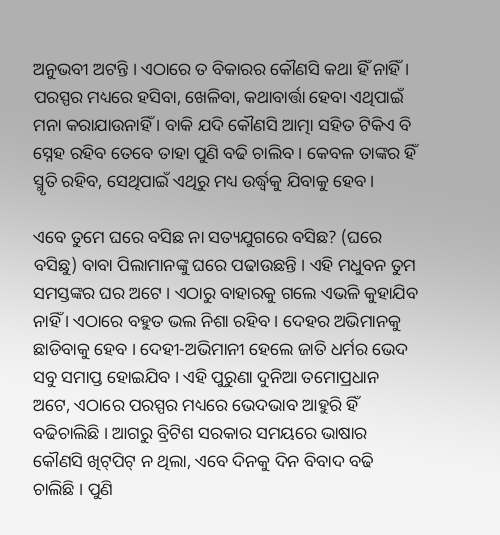ଅନୁଭବୀ ଅଟନ୍ତି । ଏଠାରେ ତ ବିକାରର କୌଣସି କଥା ହିଁ ନାହିଁ । ପରସ୍ପର ମଧ୍ୟରେ ହସିବା, ଖେଳିବା, କଥାବାର୍ତ୍ତା ହେବା ଏଥିପାଇଁ ମନା କରାଯାଉନାହିଁ । ବାକି ଯଦି କୌଣସି ଆତ୍ମା ସହିତ ଟିକିଏ ବି ସ୍ନେହ ରହିବ ତେବେ ତାହା ପୁଣି ବଢି ଚାଲିବ । କେବଳ ତାଙ୍କର ହିଁ ସ୍ମୃତି ରହିବ, ସେଥିପାଇଁ ଏଥିରୁ ମଧ୍ୟ ଉର୍ଦ୍ଧ୍ୱକୁ ଯିବାକୁ ହେବ ।

ଏବେ ତୁମେ ଘରେ ବସିଛ ନା ସତ୍ୟଯୁଗରେ ବସିଛ? (ଘରେ ବସିଛୁ) ବାବା ପିଲାମାନଙ୍କୁ ଘରେ ପଢାଉଛନ୍ତି । ଏହି ମଧୁବନ ତୁମ ସମସ୍ତଙ୍କର ଘର ଅଟେ । ଏଠାରୁ ବାହାରକୁ ଗଲେ ଏଭଳି କୁହାଯିବ ନାହିଁ । ଏଠାରେ ବହୁତ ଭଲ ନିଶା ରହିବ । ଦେହର ଅଭିମାନକୁ ଛାଡିବାକୁ ହେବ । ଦେହୀ-ଅଭିମାନୀ ହେଲେ ଜାତି ଧର୍ମର ଭେଦ ସବୁ ସମାପ୍ତ ହୋଇଯିବ । ଏହି ପୁରୁଣା ଦୁନିଆ ତମୋପ୍ରଧାନ ଅଟେ, ଏଠାରେ ପରସ୍ପର ମଧ୍ୟରେ ଭେଦଭାବ ଆହୁରି ହିଁ ବଢିଚାଲିଛି । ଆଗରୁ ବ୍ରିଟିଶ ସରକାର ସମୟରେ ଭାଷାର କୌଣସି ଖିଟ୍‌ପିଟ୍ ନ ଥିଲା, ଏବେ ଦିନକୁ ଦିନ ବିବାଦ ବଢି ଚାଲିଛି । ପୁଣି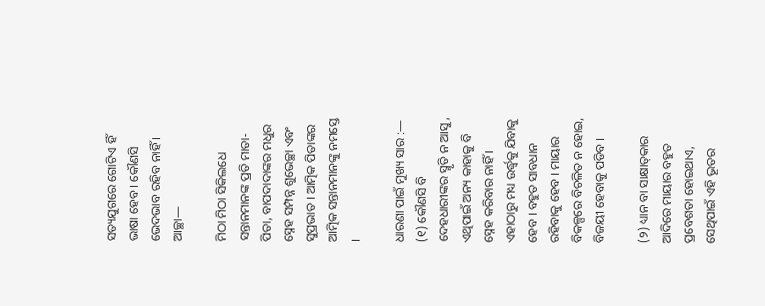ସତ୍ୟଯୁଗରେ ଗୋଟିଏ ହିଁ ଭାଷା ହେବ । କୌଣସି ଭେଦଭାବ ରହିବ ନାହିଁ । ଆଚ୍ଛା—

ମିଠା ମିଠା ସିକିଲଧେ ସନ୍ତାନମାନଙ୍କ ପ୍ରତି ମାତା-ପିତା, ବାପଦାଦାଙ୍କର ମଧୁର ସ୍ନେହ ସମ୍ପନ୍ନ ଶୁଭେଚ୍ଛା ଏବଂ ସୁପ୍ରଭାତ । ଆତ୍ମିକ ପିତାଙ୍କର ଆତ୍ମିକ ସନ୍ତାନମାନଙ୍କୁ ନମସ୍ତେ ।

ଧାରଣା ପାଇଁ ମୁଖ୍ୟ ସାର :—
(୧) କୌଣସି ବି ଦେହଧାରୀଙ୍କର ସ୍ମୃତି ନ ଆସୁ, ଏଥିପାଇଁ ଅନ୍ୟ କାହାକୁ ବି ସ୍ନେହ କରିବାର ନାହିଁ । ଏହାଠାରୁ ମଧ୍ୟ ଉର୍ଦ୍ଧ୍ୱକୁ ଯିବାକୁ ହେବ । ବହୁତ ସାବଧାନ ରହିବାକୁ ହେବ । ମାୟାର ବିକଳ୍ପରେ ବିଚଳିତ ନ ହୋଇ, ବିଜୟୀ ହେବାକୁ ପଡିବ ।

(୨) ଧ୍ୟାନ ବା ସାକ୍ଷାତ୍‌କାର ଆଦିରେ ମାୟାର ବହୁତ ପ୍ରବେଶତା ହୋଇଥାଏ, ସେଥିପାଇଁ ଏହି ଭୂତର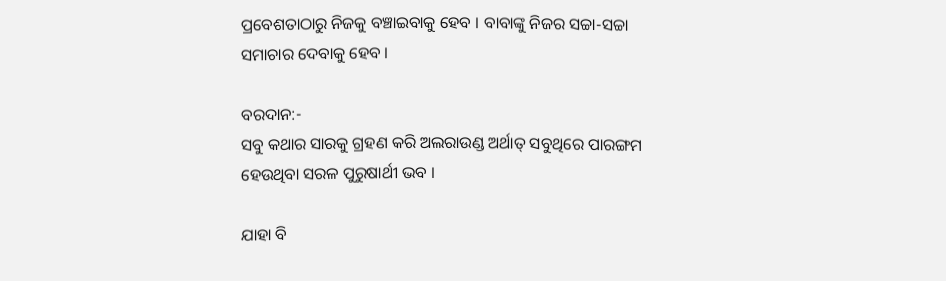ପ୍ରବେଶତାଠାରୁ ନିଜକୁ ବଞ୍ଚାଇବାକୁ ହେବ । ବାବାଙ୍କୁ ନିଜର ସଚ୍ଚା-ସଚ୍ଚା ସମାଚାର ଦେବାକୁ ହେବ ।

ବରଦାନ:-
ସବୁ କଥାର ସାରକୁ ଗ୍ରହଣ କରି ଅଲରାଉଣ୍ଡ ଅର୍ଥାତ୍ ସବୁଥିରେ ପାରଙ୍ଗମ ହେଉଥିବା ସରଳ ପୁରୁଷାର୍ଥୀ ଭବ ।

ଯାହା ବି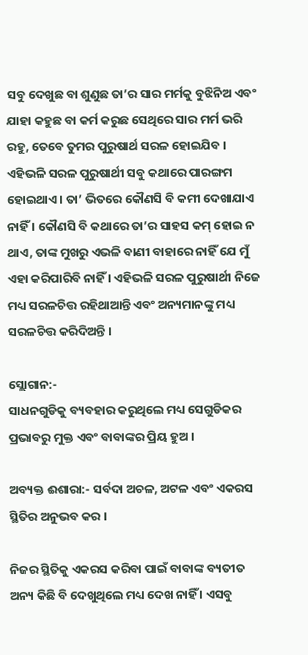ସବୁ ଦେଖୁଛ ବା ଶୁଣୁଛ ତା’ର ସାର ମର୍ମକୁ ବୁଝିନିଅ ଏବଂ ଯାହା କହୁଛ ବା କର୍ମ କରୁଛ ସେଥିରେ ସାର ମର୍ମ ଭରି ରହୁ, ତେବେ ତୁମର ପୁରୁଷାର୍ଥ ସରଳ ହୋଇଯିବ । ଏହିଭଳି ସରଳ ପୁରୁଷାର୍ଥୀ ସବୁ କଥାରେ ପାରଙ୍ଗମ ହୋଇଥାଏ । ତା’ ଭିତରେ କୌଣସି ବି କମୀ ଦେଖାଯାଏ ନାହିଁ । କୌଣସି ବି କଥାରେ ତା’ର ସାହସ କମ୍ ହୋଇ ନ ଥାଏ, ତାଙ୍କ ମୁଖରୁ ଏଭଳି ବାଣୀ ବାହାରେ ନାହିଁ ଯେ ମୁଁ ଏହା କରିପାରିବି ନାହିଁ । ଏହିଭଳି ସରଳ ପୁରୁଷାର୍ଥୀ ନିଜେ ମଧ୍ୟ ସରଳଚିତ୍ତ ରହିଥାଆନ୍ତି ଏବଂ ଅନ୍ୟମାନଙ୍କୁ ମଧ୍ୟ ସରଳଚିତ୍ତ କରିଦିଅନ୍ତି ।

ସ୍ଲୋଗାନ:-
ସାଧନଗୁଡିକୁ ବ୍ୟବହାର କରୁଥିଲେ ମଧ୍ୟ ସେଗୁଡିକର ପ୍ରଭାବରୁ ମୁକ୍ତ ଏବଂ ବାବାଙ୍କର ପ୍ରିୟ ହୁଅ ।

ଅବ୍ୟକ୍ତ ଈଶାରା:- ସର୍ବଦା ଅଚଳ, ଅଟଳ ଏବଂ ଏକରସ ସ୍ଥିତିର ଅନୁଭବ କର ।

ନିଜର ସ୍ଥିତିକୁ ଏକରସ କରିବା ପାଇଁ ବାବାଙ୍କ ବ୍ୟତୀତ ଅନ୍ୟ କିଛି ବି ଦେଖୁଥିଲେ ମଧ୍ୟ ଦେଖ ନାହିଁ । ଏସବୁ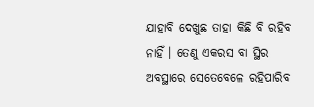ଯାହାବି ଦେଖୁଛ ତାହା କିଛି ବି ରହିବ ନାହିଁ । ତେଣୁ ଏକରସ ବା ସ୍ଥିର ଅବସ୍ଥାରେ ସେତେବେଳେ ରହିପାରିବ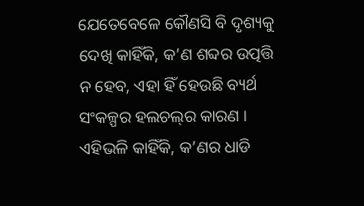ଯେତେବେଳେ କୌଣସି ବି ଦୃଶ୍ୟକୁ ଦେଖି କାହିଁକି, କ’ଣ ଶବ୍ଦର ଉତ୍ପତ୍ତି ନ ହେବ, ଏହା ହିଁ ହେଉଛି ବ୍ୟର୍ଥ ସଂକଳ୍ପର ହଲଚଲ୍‌ର କାରଣ । ଏହିଭଳି କାହିଁକି, କ’ଣର ଧାଡି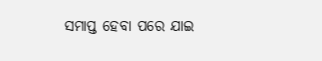ସମାପ୍ତ ହେବା ପରେ ଯାଇ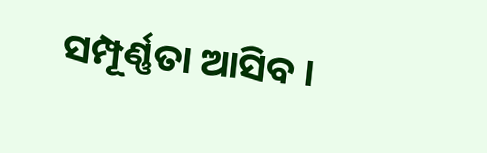ସମ୍ପୂର୍ଣ୍ଣତା ଆସିବ ।